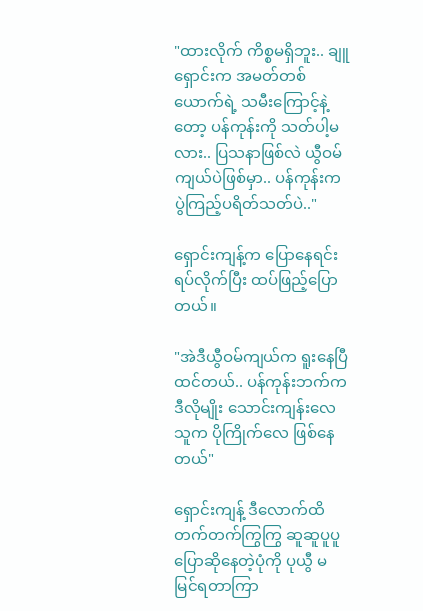"ထားလိုက် ကိစ္စမရှိဘူး.. ချူရှောင်းက အမတ်တစ်ယောက်ရဲ့ သမီးကြောင့်နဲ့တော့ ပန်ကုန်းကို သတ်ပါ့မလား.. ပြသနာဖြစ်လဲ ယွီဝမ်ကျယ်ပဲဖြစ်မှာ.. ပန်ကုန်းက ပွဲကြည့်ပရိတ်သတ်ပဲ.."

ရှောင်းကျန့်က ပြောနေရင်း ရပ်လိုက်ပြီး ထပ်ဖြည့်ပြောတယ်။

"အဲဒီယွီဝမ်ကျယ်က ရူးနေပြီထင်တယ်.. ပန်ကုန်းဘက်က ဒီလိုမျိုး သောင်းကျန်းလေ သူက ပိုကြိုက်လေ ဖြစ်နေတယ်"

ရှောင်းကျန့် ဒီလောက်ထိ တက်တက်ကြွကြွ ဆူဆူပူပူ ပြောဆိုနေတဲ့ပုံကို ပုယွီ မမြင်ရတာကြာ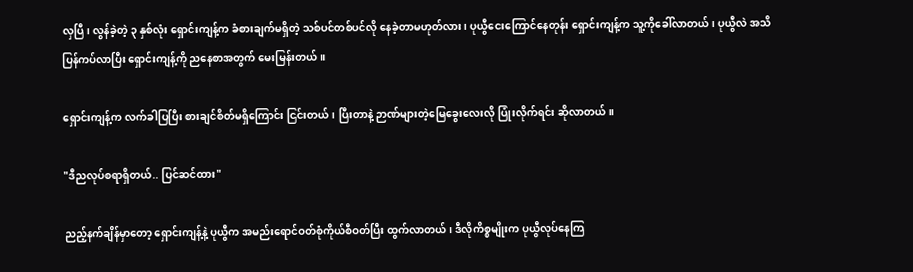လှပြီ၊ လွန်ခဲ့တဲ့ ၃ နှစ်လုံး ရှောင်းကျန့်က ခံစားချက်မရှိတဲ့ သစ်ပင်တစ်ပင်လို နေခဲ့တာမဟုတ်လား၊ ပုယွီငေးကြောင်နေတုန်း ရှောင်းကျန့်က သူ့ကိုခေါ်လာတယ်၊ ပုယွီလဲ အသိပြန်ကပ်လာပြီး ရှောင်းကျန့်ကို ညနေစာအတွက် မေးမြန်းတယ်။

ရှောင်းကျန့်က လက်ခါပြပြီး စားချင်စိတ်မရှိကြောင်း ငြင်းတယ်၊ ပြီးတာနဲ့ ဉာဏ်များတဲ့မြေခွေးလေးလို ပြုံးလိုက်ရင်း ဆိုလာတယ်။

"ဒီညလုပ်စရာရှိတယ်.. ပြင်ဆင်ထား"

ညည့်နက်ချိန်မှာတော့ ရှောင်းကျန့်နဲ့ ပုယွီက အမည်းရောင်ဝတ်စုံကိုယ်စီဝတ်ပြီး ထွက်လာတယ်၊ ဒီလိုကိစ္စမျိုးက ပုယွီလုပ်နေကြ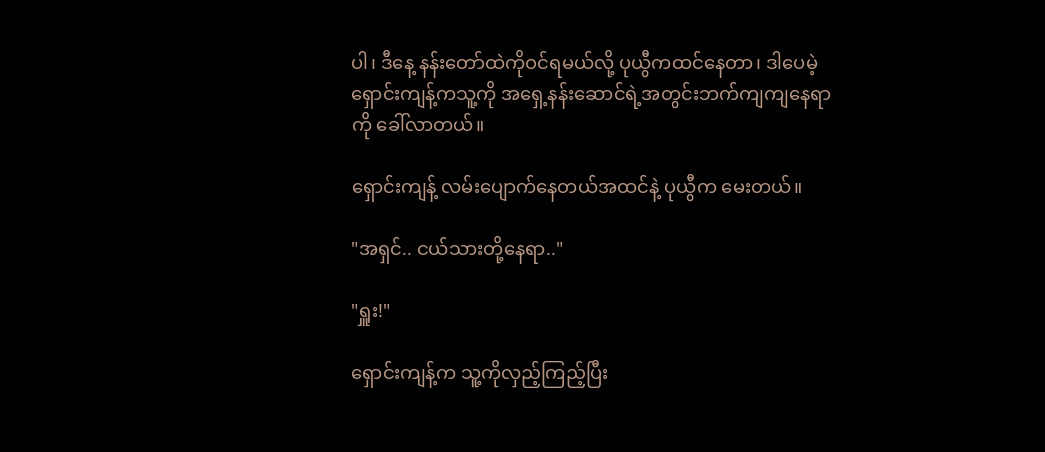ပါ၊ ဒီနေ့ နန်းတော်ထဲကိုဝင်ရမယ်လို့ ပုယွီကထင်နေတာ၊ ဒါပေမဲ့ ရှောင်းကျန့်ကသူ့ကို အရှေ့နန်းဆောင်ရဲ့အတွင်းဘက်ကျကျနေရာကို ခေါ်လာတယ်။

ရှောင်းကျန့် လမ်းပျောက်နေတယ်အထင်နဲ့ ပုယွီက မေးတယ်။

"အရှင်.. ငယ်သားတို့နေရာ.."

"ရှူး!"

ရှောင်းကျန့်က သူ့ကိုလှည့်ကြည့်ပြီး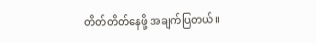တိတ်တိတ်နေဖို့ အချက်ပြတယ်။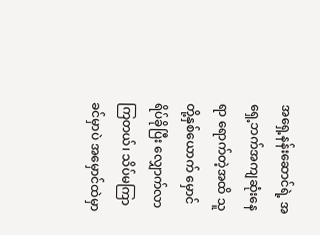အရှေ့နန်းဆောင်ရဲ့ အရှေ့ဘက်အကျဆုံးနေရာ ရောက်တဲ့အထိ သူတို့နှစ်ယောက် မှောင်ရိပ်ခိုပြီး လျှောက်လာကြတယ်၊ သိပ်မကြာခင်မှာပဲ အမှောင်ထဲမှာ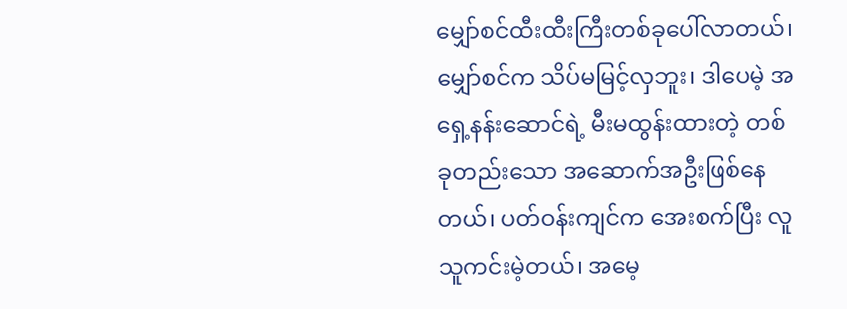မျှော်စင်ထီးထီးကြီးတစ်ခုပေါ်လာတယ်၊ မျှော်စင်က သိပ်မမြင့်လှဘူး၊ ဒါပေမဲ့ အရှေ့နန်းဆောင်ရဲ့ မီးမထွန်းထားတဲ့ တစ်ခုတည်းသော အဆောက်အဦးဖြစ်နေတယ်၊ ပတ်ဝန်းကျင်က အေးစက်ပြီး လူသူကင်းမဲ့တယ်၊ အမေ့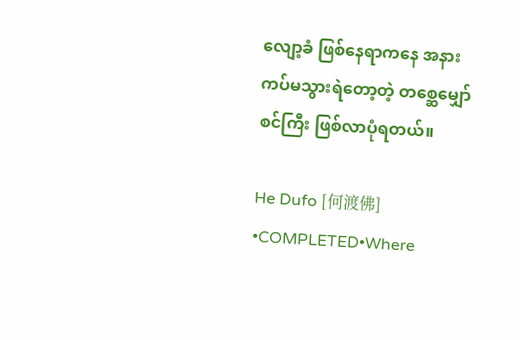လျော့ခံ ဖြစ်နေရာကနေ အနားကပ်မသွားရဲတော့တဲ့ တစ္ဆေမျှော်စင်ကြီး ဖြစ်လာပုံရတယ်။

He Dufo [何渡佛] •COMPLETED•Where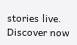stories live. Discover now